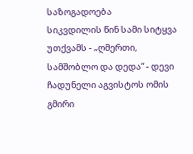საზოგადოება
სიკვდილის წინ სამი სიტყვა უთქვამს - „ღმერთი, სამშობლო და დედა“ - დევი ჩადუნელი აგვისტოს ომის გმირი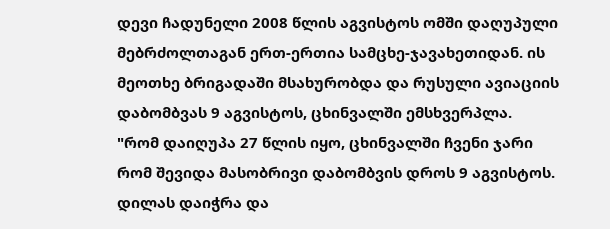დევი ჩადუნელი 2008 წლის აგვისტოს ომში დაღუპული მებრძოლთაგან ერთ-ერთია სამცხე-ჯავახეთიდან. ის მეოთხე ბრიგადაში მსახურობდა და რუსული ავიაციის დაბომბვას 9 აგვისტოს, ცხინვალში ემსხვერპლა.
"რომ დაიღუპა 27 წლის იყო, ცხინვალში ჩვენი ჯარი რომ შევიდა მასობრივი დაბომბვის დროს 9 აგვისტოს. დილას დაიჭრა და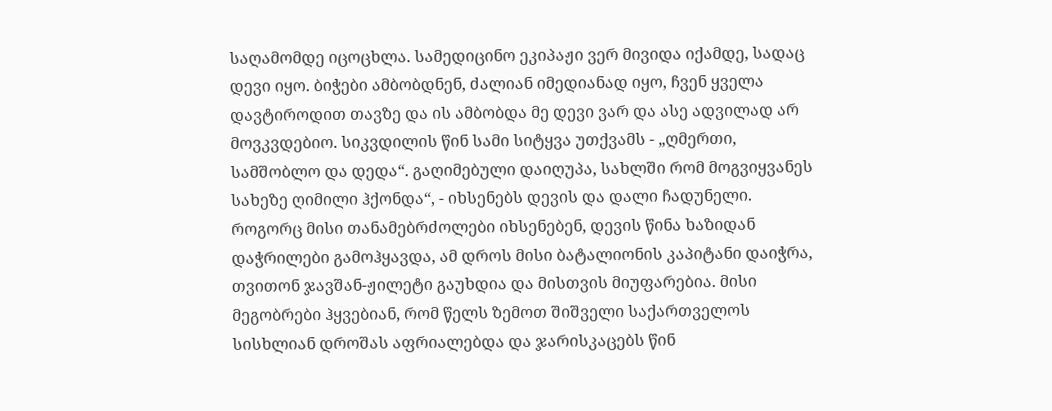საღამომდე იცოცხლა. სამედიცინო ეკიპაჟი ვერ მივიდა იქამდე, სადაც დევი იყო. ბიჭები ამბობდნენ, ძალიან იმედიანად იყო, ჩვენ ყველა დავტიროდით თავზე და ის ამბობდა მე დევი ვარ და ასე ადვილად არ მოვკვდებიო. სიკვდილის წინ სამი სიტყვა უთქვამს - „ღმერთი, სამშობლო და დედა“. გაღიმებული დაიღუპა, სახლში რომ მოგვიყვანეს სახეზე ღიმილი ჰქონდა“, - იხსენებს დევის და დალი ჩადუნელი.
როგორც მისი თანამებრძოლები იხსენებენ, დევის წინა ხაზიდან დაჭრილები გამოჰყავდა, ამ დროს მისი ბატალიონის კაპიტანი დაიჭრა, თვითონ ჯავშან-ჟილეტი გაუხდია და მისთვის მიუფარებია. მისი მეგობრები ჰყვებიან, რომ წელს ზემოთ შიშველი საქართველოს სისხლიან დროშას აფრიალებდა და ჯარისკაცებს წინ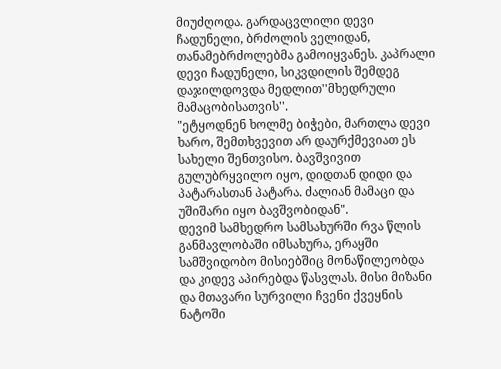მიუძღოდა. გარდაცვლილი დევი ჩადუნელი, ბრძოლის ველიდან, თანამებრძოლებმა გამოიყვანეს. კაპრალი დევი ჩადუნელი, სიკვდილის შემდეგ დაჯილდოვდა მედლით''მხედრული მამაცობისათვის''.
"ეტყოდნენ ხოლმე ბიჭები, მართლა დევი ხარო, შემთხვევით არ დაურქმევიათ ეს სახელი შენთვისო. ბავშვივით გულუბრყვილო იყო, დიდთან დიდი და პატარასთან პატარა. ძალიან მამაცი და უშიშარი იყო ბავშვობიდან".
დევიმ სამხედრო სამსახურში რვა წლის განმავლობაში იმსახურა, ერაყში სამშვიდობო მისიებშიც მონაწილეობდა და კიდევ აპირებდა წასვლას. მისი მიზანი და მთავარი სურვილი ჩვენი ქვეყნის ნატოში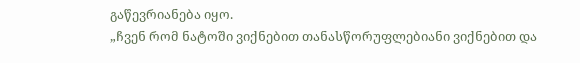გაწევრიანება იყო.
„ჩვენ რომ ნატოში ვიქნებით თანასწორუფლებიანი ვიქნებით და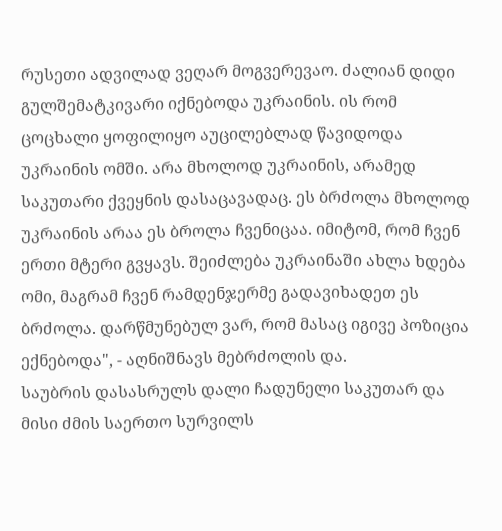რუსეთი ადვილად ვეღარ მოგვერევაო. ძალიან დიდი გულშემატკივარი იქნებოდა უკრაინის. ის რომ ცოცხალი ყოფილიყო აუცილებლად წავიდოდა უკრაინის ომში. არა მხოლოდ უკრაინის, არამედ საკუთარი ქვეყნის დასაცავადაც. ეს ბრძოლა მხოლოდ უკრაინის არაა ეს ბროლა ჩვენიცაა. იმიტომ, რომ ჩვენ ერთი მტერი გვყავს. შეიძლება უკრაინაში ახლა ხდება ომი, მაგრამ ჩვენ რამდენჯერმე გადავიხადეთ ეს ბრძოლა. დარწმუნებულ ვარ, რომ მასაც იგივე პოზიცია ექნებოდა", - აღნიშნავს მებრძოლის და.
საუბრის დასასრულს დალი ჩადუნელი საკუთარ და მისი ძმის საერთო სურვილს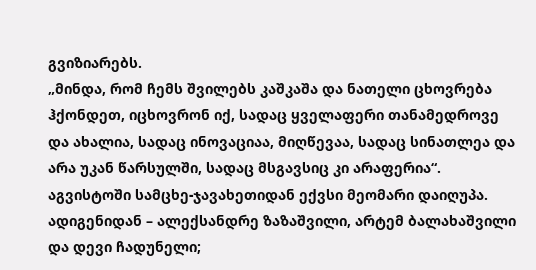გვიზიარებს.
„მინდა, რომ ჩემს შვილებს კაშკაშა და ნათელი ცხოვრება ჰქონდეთ, იცხოვრონ იქ, სადაც ყველაფერი თანამედროვე და ახალია, სადაც ინოვაციაა, მიღწევაა, სადაც სინათლეა და არა უკან წარსულში, სადაც მსგავსიც კი არაფერია“.
აგვისტოში სამცხე-ჯავახეთიდან ექვსი მეომარი დაიღუპა. ადიგენიდან – ალექსანდრე ზაზაშვილი, არტემ ბალახაშვილი და დევი ჩადუნელი;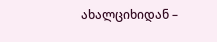ახალციხიდან –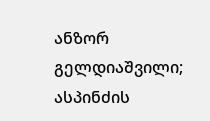ანზორ გელდიაშვილი; ასპინძის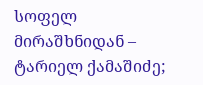სოფელ მირაშხნიდან – ტარიელ ქამაშიძე;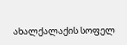ახალქალაქის სოფელ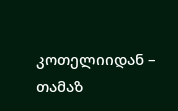კოთელიიდან – თამაზ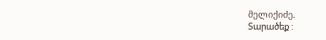მელიქიძე.
Տարածեք :